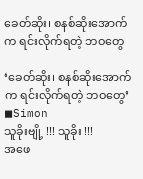ခေတ်ဆိုး၊ စနစ်ဆိုးအောက်က ရင်းလိုက်ရတဲ့ ဘဝတွေ

‘ခေတ်ဆိုး၊ စနစ်ဆိုးအောက်က ရင်းလိုက်ရတဲ့ ဘဝတွေ’
◼Simon
သူခိုးဗျို့ !!! သူခိုး !!!
အဖေ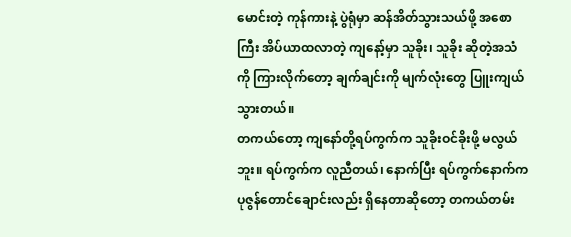မောင်းတဲ့ ကုန်ကားနဲ့ ပွဲရုံမှာ ဆန်အိတ်သွားသယ်ဖို့ အစောကြီး အိပ်ယာထလာတဲ့ ကျနော့်မှာ သူခိုး၊ သူခိုး ဆိုတဲ့အသံကို ကြားလိုက်တော့ ချက်ချင်းကို မျက်လုံးတွေ ပြူးကျယ်သွားတယ်။
တကယ်တော့ ကျနော်တို့ရပ်ကွက်က သူခိုးဝင်ခိုးဖို့ မလွယ်ဘူး။ ရပ်ကွက်က လူညီတယ်၊ နောက်ပြီး ရပ်ကွက်နောက်က ပုဇွန်တောင်ချောင်းလည်း ရှိနေတာဆိုတော့ တကယ်တမ်း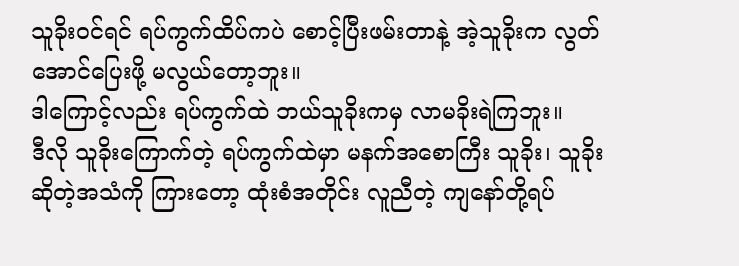သူခိုးဝင်ရင် ရပ်ကွက်ထိပ်ကပဲ စောင့်ပြီးဖမ်းတာနဲ့ အဲ့သူခိုးက လွတ်အောင်ပြေးဖို့ မလွယ်တော့ဘူး။
ဒါကြောင့်လည်း ရပ်ကွက်ထဲ ဘယ်သူခိုးကမှ လာမခိုးရဲကြဘူး။
ဒီလို သူခိုးကြောက်တဲ့ ရပ်ကွက်ထဲမှာ မနက်အစောကြီး သူခိုး၊ သူခိုး ဆိုတဲ့အသံကို ကြားတော့ ထုံးစံအတိုင်း လူညီတဲ့ ကျနော်တို့ရပ်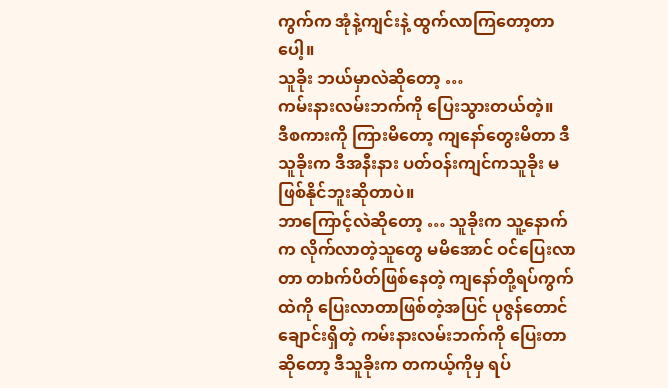ကွက်က အုံနဲ့ကျင်းနဲ့ ထွက်လာကြတော့တာပေါ့။
သူခိုး ဘယ်မှာလဲဆိုတော့ …
ကမ်းနားလမ်းဘက်ကို ပြေးသွားတယ်တဲ့။
ဒီစကားကို ကြားမိတော့ ကျနော်တွေးမိတာ ဒီသူခိုးက ဒီအနီးနား ပတ်ဝန်းကျင်ကသူခိုး မဖြစ်နိုင်ဘူးဆိုတာပဲ။
ဘာကြောင့်လဲဆိုတော့ … သူခိုးက သူ့နောက်က လိုက်လာတဲ့သူတွေ မမိအောင် ဝင်ပြေးလာတာ တbက်ပိတ်ဖြစ်နေတဲ့ ကျနော်တို့ရပ်ကွက်ထဲကို ပြေးလာတာဖြစ်တဲ့အပြင် ပုဇွန်တောင်ချောင်းရှိတဲ့ ကမ်းနားလမ်းဘက်ကို ပြေးတာဆိုတော့ ဒီသူခိုးက တကယ့်ကိုမှ ရပ်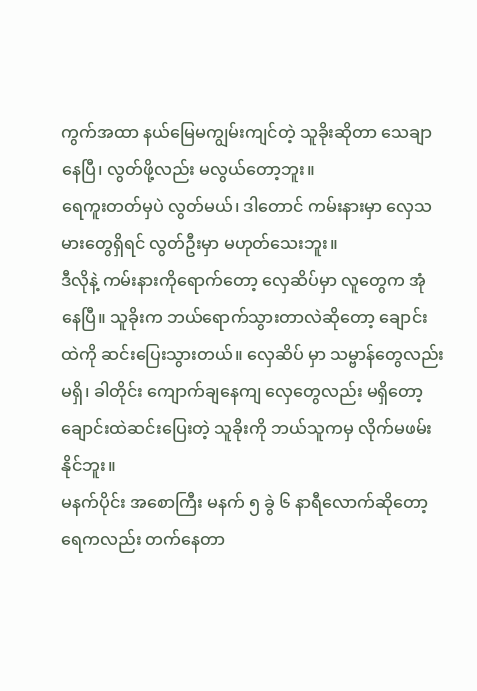ကွက်အထာ နယ်မြေမကျွမ်းကျင်တဲ့ သူခိုးဆိုတာ သေချာနေပြီ၊ လွတ်ဖို့လည်း မလွယ်တော့ဘူး။
ရေကူးတတ်မှပဲ လွတ်မယ်၊ ဒါတောင် ကမ်းနားမှာ လှေသမားတွေရှိရင် လွတ်ဦးမှာ မဟုတ်သေးဘူး။
ဒီလိုနဲ့ ကမ်းနားကိုရောက်တော့ လှေဆိပ်မှာ လူတွေက အုံနေပြီ။ သူခိုးက ဘယ်ရောက်သွားတာလဲဆိုတော့ ချောင်းထဲကို ဆင်းပြေးသွားတယ်။ လှေဆိပ် မှာ သမ္ဗာန်တွေလည်းမရှိ၊ ခါတိုင်း ကျောက်ချနေကျ လှေတွေလည်း မရှိတော့ ချောင်းထဲဆင်းပြေးတဲ့ သူခိုးကို ဘယ်သူကမှ လိုက်မဖမ်းနိုင်ဘူး။
မနက်ပိုင်း အစောကြီး မနက် ၅ ခွဲ ၆ နာရီလောက်ဆိုတော့ ရေကလည်း တက်နေတာ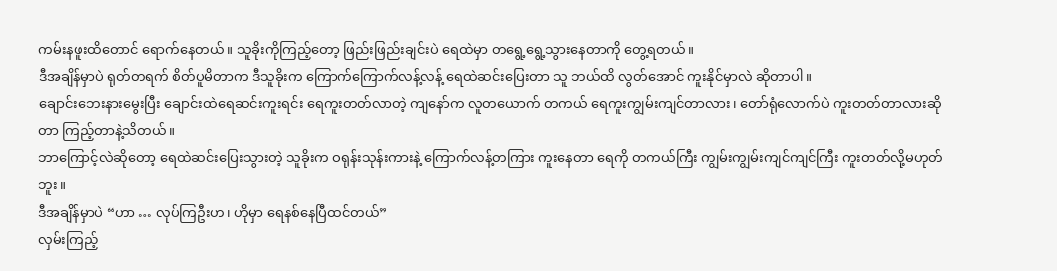ကမ်းနဖူးထိတောင် ရောက်နေတယ်။ သူခိုးကိုကြည့်တော့ ဖြည်းဖြည်းချင်းပဲ ရေထဲမှာ တရွေ့ရွေ့သွားနေတာကို တွေ့ရတယ်။
ဒီအချိန်မှာပဲ ရုတ်တရက် စိတ်ပူမိတာက ဒီသူခိုးက ကြောက်ကြောက်လန့်လန့် ရေထဲဆင်းပြေးတာ သူ ဘယ်ထိ လွတ်အောင် ကူးနိုင်မှာလဲ ဆိုတာပါ။
ချောင်းဘေးနားမွေးပြီး ချောင်းထဲရေဆင်းကူးရင်း ရေကူးတတ်လာတဲ့ ကျနော်က လူတယောက် တကယ် ရေကူးကျွမ်းကျင်တာလား၊ တော်ရုံလောက်ပဲ ကူးတတ်တာလားဆိုတာ ကြည့်တာနဲ့သိတယ်။
ဘာကြောင့်လဲဆိုတော့ ရေထဲဆင်းပြေးသွားတဲ့ သူခိုးက ဝရုန်းသုန်းကားနဲ့ ကြောက်လန့်တကြား ကူးနေတာ ရေကို တကယ်ကြီး ကျွမ်းကျွမ်းကျင်ကျင်ကြီး ကူးတတ်လို့မဟုတ်ဘူး။
ဒီအချိန်မှာပဲ “ဟာ … လုပ်ကြဦးဟ၊ ဟိုမှာ ရေနစ်နေပြီထင်တယ်”
လှမ်းကြည့်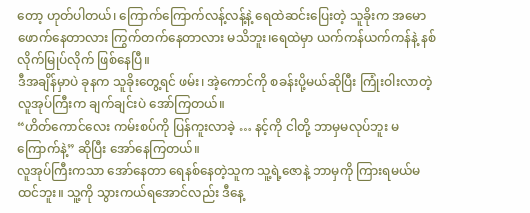တော့ ဟုတ်ပါတယ်၊ ကြောက်ကြောက်လန့်လန့်နဲ့ ရေထဲဆင်းပြေးတဲ့ သူခိုးက အမောဖောက်နေတာလား ကြွက်တက်နေတာလား မသိဘူး၊ရေထဲမှာ ယက်ကန်ယက်ကန်နဲ့ နစ်လိုက်မြုပ်လိုက် ဖြစ်နေပြီ။
ဒီအချိန်မှာပဲ ခုနက သူခိုးတွေ့ရင် ဖမ်း၊ အဲ့ကောင်ကို စခန်းပို့မယ်ဆိုပြီး ကြုံးဝါးလာတဲ့ လူအုပ်ကြီးက ချက်ချင်းပဲ အော်ကြတယ်။
“ဟိတ်ကောင်လေး ကမ်းစပ်ကို ပြန်ကူးလာခဲ့ … နင့်ကို ငါတို့ ဘာမှမလုပ်ဘူး မကြောက်နဲ့” ဆိုပြီး အော်နေကြတယ်။
လူအုပ်ကြီးကသာ အော်နေတာ ရေနစ်နေတဲ့သူက သူ့ရဲ့ဇောနဲ့ ဘာမှကို ကြားရမယ်မထင်ဘူး။ သူ့ကို သွားကယ်ရအောင်လည်း ဒီနေ့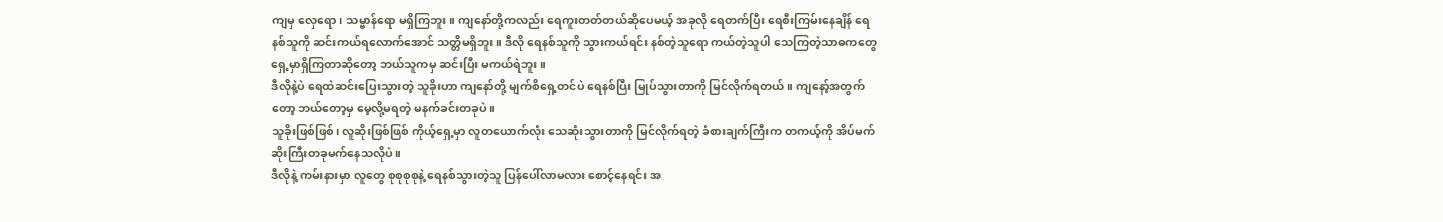ကျမှ လှေရော၊ သမ္ဗာန်ရော မရှိကြဘူး။ ကျနော်တို့ကလည်း ရေကူးတတ်တယ်ဆိုပေမယ့် အခုလို ရေတက်ပြီး ရေစီးကြမ်းနေချိန် ရေနစ်သူကို ဆင်းကယ်ရလောက်အောင် သတ္တိမရှိဘူး။ ဒီလို ရေနစ်သူကို သွားကယ်ရင်း နစ်တဲ့သူရော ကယ်တဲ့သူပါ သေကြတဲ့သာဓကတွေ ရှေ့မှာရှိကြတာဆိုတော့ ဘယ်သူကမှ ဆင်းပြီး မကယ်ရဲဘူး။
ဒီလိုနဲ့ပဲ ရေထဲဆင်းပြေးသွားတဲ့ သူခိုးဟာ ကျနော်တို့ မျက်စိရှေ့တင်ပဲ ရေနစ်ပြီး မြုပ်သွားတာကို မြင်လိုက်ရတယ်။ ကျနော့်အတွက်တော့ ဘယ်တော့မှ မေ့လို့မရတဲ့ မနက်ခင်းတခုပဲ။
သူခိုးဖြစ်ဖြစ်၊ လူဆိုးဖြစ်ဖြစ် ကိုယ့်ရှေ့မှာ လူတယောက်လုံး သေဆုံးသွားတာကို မြင်လိုက်ရတဲ့ ခံစားချက်ကြီးက တကယ့်ကို အိပ်မက်ဆိုးကြီးတခုမက်နေသလိုပဲ။
ဒီလိုနဲ့ ကမ်းနားမှာ လူတွေ စုစုစုစုနဲ့ ရေနစ်သွားတဲ့သူ ပြန်ပေါ်လာမလား စောင့်နေရင်း အ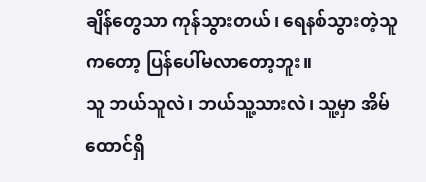ချိန်တွေသာ ကုန်သွားတယ်၊ ရေနစ်သွားတဲ့သူကတော့ ပြန်ပေါ်မလာတော့ဘူး။
သူ ဘယ်သူလဲ၊ ဘယ်သူ့သားလဲ၊ သူ့မှာ အိမ်ထောင်ရှိ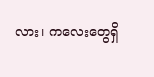လား၊ ကလေးတွေရှိ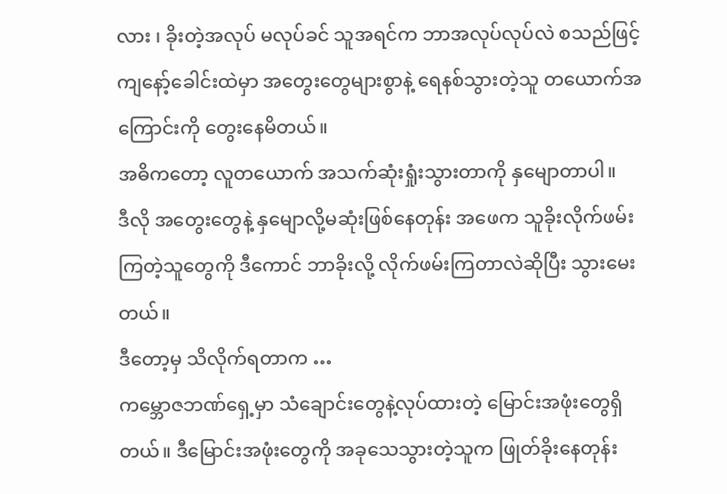လား ၊ ခိုးတဲ့အလုပ် မလုပ်ခင် သူအရင်က ဘာအလုပ်လုပ်လဲ စသည်ဖြင့် ကျနော့်ခေါင်းထဲမှာ အတွေးတွေများစွာနဲ့ ရေနစ်သွားတဲ့သူ တယောက်အကြောင်းကို တွေးနေမိတယ်။
အဓိကတော့ လူတယောက် အသက်ဆုံးရှုံးသွားတာကို နှမျောတာပါ။
ဒီလို အတွေးတွေနဲ့ နှမျောလို့မဆုံးဖြစ်နေတုန်း အဖေက သူခိုးလိုက်ဖမ်းကြတဲ့သူတွေကို ဒီကောင် ဘာခိုးလို့ လိုက်ဖမ်းကြတာလဲဆိုပြီး သွားမေးတယ်။
ဒီတော့မှ သိလိုက်ရတာက …
ကမ္ဘောဇဘဏ်ရှေ့မှာ သံချောင်းတွေနဲ့လုပ်ထားတဲ့ မြောင်းအဖုံးတွေရှိတယ်။ ဒီမြောင်းအဖုံးတွေကို အခုသေသွားတဲ့သူက ဖြုတ်ခိုးနေတုန်း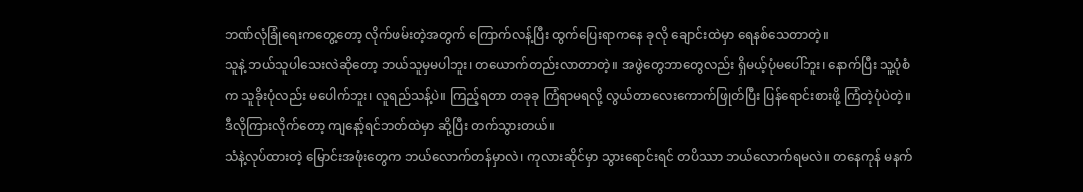ဘဏ်လုံခြုံရေးကတွေ့တော့ လိုက်ဖမ်းတဲ့အတွက် ကြောက်လန့်ပြီး ထွက်ပြေးရာကနေ ခုလို ချောင်းထဲမှာ ရေနစ်သေတာတဲ့။
သူနဲ့ ဘယ်သူပါသေးလဲဆိုတော့ ဘယ်သူမှမပါဘူး၊ တယောက်တည်းလာတာတဲ့။ အဖွဲတွေဘာတွေလည်း ရှိမယ့်ပုံမပေါ်ဘူး၊ နောက်ပြီး သူ့ပုံစံက သူခိုးပုံလည်း မပေါက်ဘူး၊ လူရည်သန့်ပဲ။ ကြည့်ရတာ တခုခု ကြံရာမရလို့ လွယ်တာလေးကောက်ဖြုတ်ပြီး ပြန်ရောင်းစားဖို့ ကြံတဲ့ပုံပဲတဲ့။
ဒီလိုကြားလိုက်တော့ ကျနော့်ရင်ဘတ်ထဲမှာ ဆို့ပြီး တက်သွားတယ်။
သံနဲ့လုပ်ထားတဲ့ မြောင်းအဖုံးတွေက ဘယ်လောက်တန်မှာလဲ၊ ကုလားဆိုင်မှာ သွားရောင်းရင် တပိဿာ ဘယ်လောက်ရမလဲ။ တနေကုန် မနက်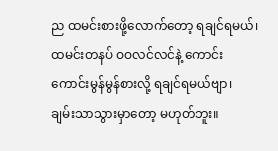ည ထမင်းစားဖို့လောက်တော့ ရချင်ရမယ်၊ ထမင်းတနပ် ဝဝလင်လင်နဲ့ ကောင်းကောင်းမွန်မွန်စားလို့ ရချင်ရမယ်ဗျာ၊ ချမ်းသာသွားမှာတော့ မဟုတ်ဘူး။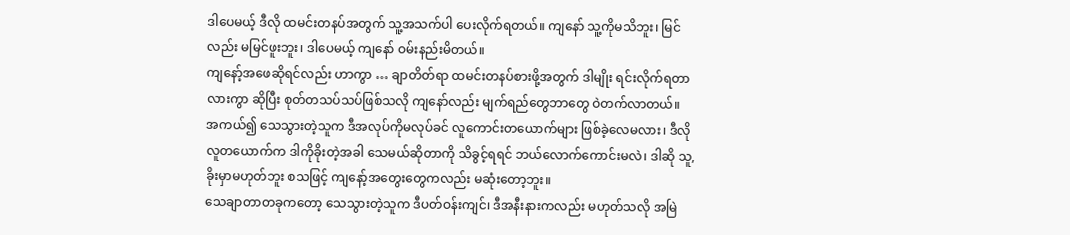ဒါပေမယ့် ဒီလို ထမင်းတနပ်အတွက် သူ့အသက်ပါ ပေးလိုက်ရတယ်။ ကျနော် သူ့ကိုမသိဘူး၊ မြင်လည်း မမြင်ဖူးဘူး၊ ဒါပေမယ့် ကျနော် ဝမ်းနည်းမိတယ်။
ကျနော့်အဖေဆိုရင်လည်း ဟာကွာ … ချာတိတ်ရာ ထမင်းတနပ်စားဖို့အတွက် ဒါမျိုး ရင်းလိုက်ရတာလားကွာ ဆိုပြီး စုတ်တသပ်သပ်ဖြစ်သလို ကျနော်လည်း မျက်ရည်တွေဘာတွေ ဝဲတက်လာတယ်။
အကယ်၍ သေသွားတဲ့သူက ဒီအလုပ်ကိုမလုပ်ခင် လူကောင်းတယောက်များ ဖြစ်ခဲ့လေမလား၊ ဒီလိုလူတယောက်က ဒါကိုခိုးတဲ့အခါ သေမယ်ဆိုတာကို သိခွင့်ရရင် ဘယ်လောက်ကောင်းမလဲ၊ ဒါဆို သူ, ခိုးမှာမဟုတ်ဘူး စသဖြင့် ကျနော့်အတွေးတွေကလည်း မဆုံးတော့ဘူး။
သေချာတာတခုကတော့ သေသွားတဲ့သူက ဒီပတ်ဝန်းကျင်၊ ဒီအနီးနားကလည်း မဟုတ်သလို အမြဲ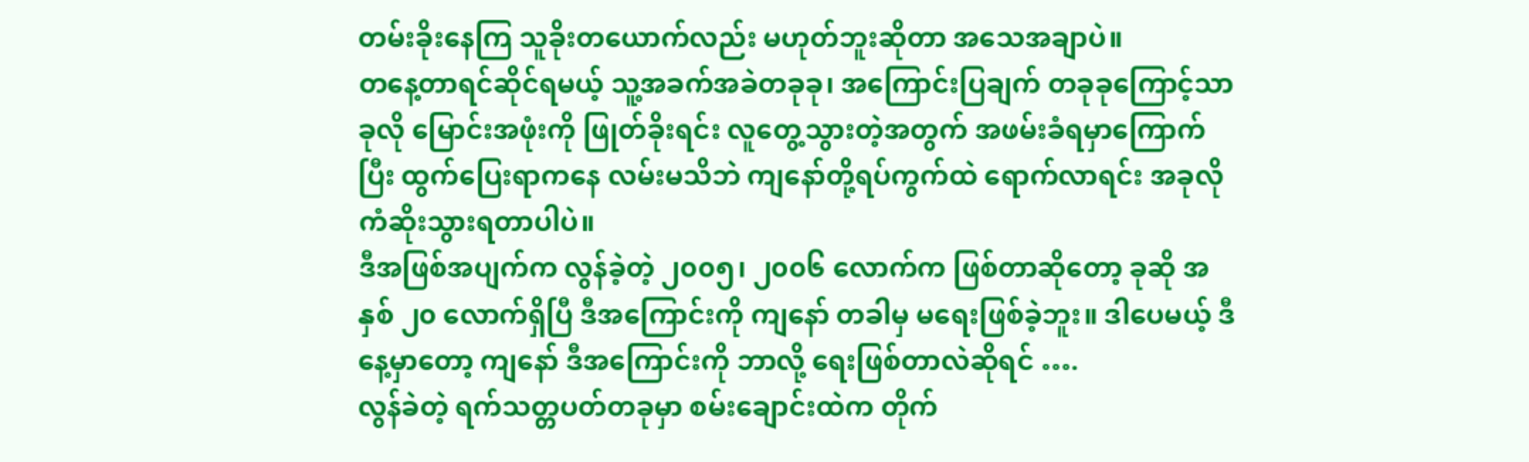တမ်းခိုးနေကြ သူခိုးတယောက်လည်း မဟုတ်ဘူးဆိုတာ အသေအချာပဲ။
တနေ့တာရင်ဆိုင်ရမယ့် သူ့အခက်အခဲတခုခု၊ အကြောင်းပြချက် တခုခုကြောင့်သာ ခုလို မြောင်းအဖုံးကို ဖြုတ်ခိုးရင်း လူတွေ့သွားတဲ့အတွက် အဖမ်းခံရမှာကြောက်ပြီး ထွက်ပြေးရာကနေ လမ်းမသိဘဲ ကျနော်တို့ရပ်ကွက်ထဲ ရောက်လာရင်း အခုလို ကံဆိုးသွားရတာပါပဲ။
ဒီအဖြစ်အပျက်က လွန်ခဲ့တဲ့ ၂၀၀၅၊ ၂၀၀၆ လောက်က ဖြစ်တာဆိုတော့ ခုဆို အနှစ် ၂၀ လောက်ရှိပြီ ဒီအကြောင်းကို ကျနော် တခါမှ မရေးဖြစ်ခဲ့ဘူး။ ဒါပေမယ့် ဒီနေ့မှာတော့ ကျနော် ဒီအကြောင်းကို ဘာလို့ ရေးဖြစ်တာလဲဆိုရင် ….
လွန်ခဲတဲ့ ရက်သတ္တပတ်တခုမှာ စမ်းချောင်းထဲက တိုက်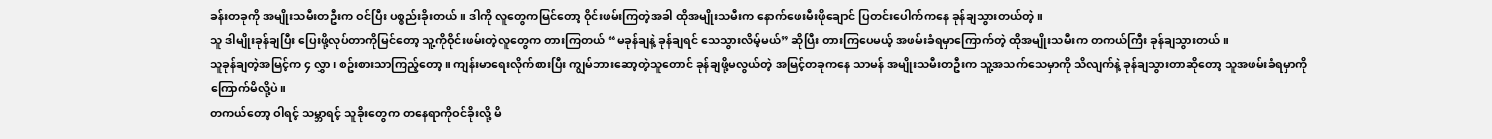ခန်းတခုကို အမျိုးသမီးတဦးက ဝင်ပြီး ပစ္စည်းခိုးတယ်။ ဒါကို လူတွေကမြင်တော့ ဝိုင်းဖမ်းကြတဲ့အခါ ထိုအမျိုးသမီးက နောက်ဖေးမီးဖိုချောင် ပြတင်းပေါက်ကနေ ခုန်ချသွားတယ်တဲ့။
သူ ဒါမျိုးခုန်ချပြီး ပြေးဖို့လုပ်တာကိုမြင်တော့ သူ့ကိုဝိုင်းဖမ်းတဲ့လူတွေက တားကြတယ် “မခုန်ချနဲ့ ခုန်ချရင် သေသွားလိမ့်မယ်” ဆိုပြီး တားကြပေမယ့် အဖမ်းခံရမှာကြောက်တဲ့ ထိုအမျိုးသမီးက တကယ်ကြီး ခုန်ချသွားတယ်။
သူခုန်ချတဲ့အမြင့်က ၄ လွှာ၊ စဥ်းစားသာကြည့်တော့။ ကျန်းမာရေးလိုက်စားပြီး ကျွမ်ဘားဆော့တဲ့သူတောင် ခုန်ချဖို့မလွယ်တဲ့ အမြင့်တခုကနေ သာမန် အမျိုးသမီးတဦးက သူ့အသက်သေမှာကို သိလျက်နဲ့ ခုန်ချသွားတာဆိုတော့ သူအဖမ်းခံရမှာကို ကြောက်မိလို့ပဲ။
တကယ်တော့ ဝါရင့် သမ္ဘာရင့် သူခိုးတွေက တနေရာကိုဝင်ခိုးလို့ မိ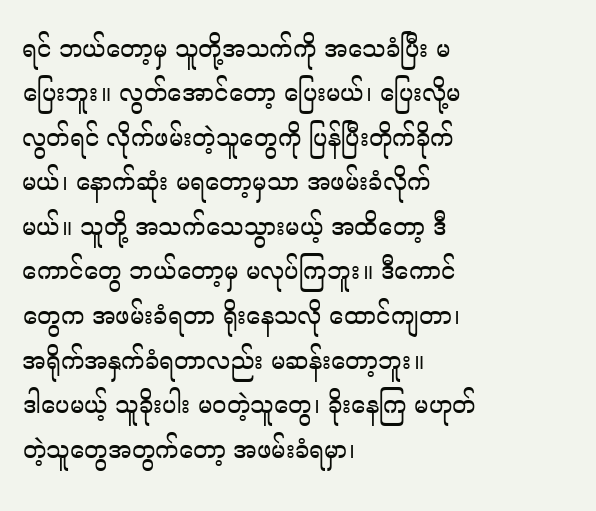ရင် ဘယ်တော့မှ သူတို့အသက်ကို အသေခံပြီး မပြေးဘူး။ လွတ်အောင်တော့ ပြေးမယ်၊ ပြေးလို့မလွတ်ရင် လိုက်ဖမ်းတဲ့သူတွေကို ပြန်ပြီးတိုက်ခိုက်မယ်၊ နောက်ဆုံး မရတော့မှသာ အဖမ်းခံလိုက်မယ်။ သူတို့ အသက်သေသွားမယ့် အထိတော့ ဒီကောင်တွေ ဘယ်တော့မှ မလုပ်ကြဘူး။ ဒီကောင်တွေက အဖမ်းခံရတာ ရိုးနေသလို ထောင်ကျတာ၊ အရိုက်အနှက်ခံရတာလည်း မဆန်းတော့ဘူး။
ဒါပေမယ့် သူခိုးပါး မဝတဲ့သူတွေ၊ ခိုးနေကြ မဟုတ်တဲ့သူတွေအတွက်တော့ အဖမ်းခံရမှာ၊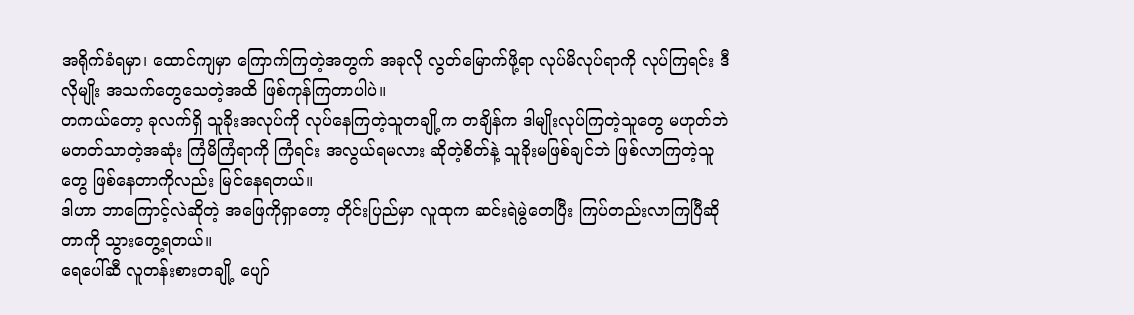အရိုက်ခံရမှာ၊ ထောင်ကျမှာ ကြောက်ကြတဲ့အတွက် အခုလို လွတ်မြောက်ဖို့ရာ လုပ်မိလုပ်ရာကို လုပ်ကြရင်း ဒီလိုမျိုး အသက်တွေသေတဲ့အထိ ဖြစ်ကုန်ကြတာပါပဲ။
တကယ်တော့ ခုလက်ရှိ သူခိုးအလုပ်ကို လုပ်နေကြတဲ့သူတချို့က တချိန်က ဒါမျိုးလုပ်ကြတဲ့သူတွေ မဟုတ်ဘဲ မတတ်သာတဲ့အဆုံး ကြံမိကြံရာကို ကြံရင်း အလွယ်ရမလား ဆိုတဲ့စိတ်နဲ့ သူခိုးမဖြစ်ချင်ဘဲ ဖြစ်လာကြတဲ့သူတွေ ဖြစ်နေတာကိုလည်း မြင်နေရတယ်။
ဒါဟာ ဘာကြောင့်လဲဆိုတဲ့ အဖြေကိုရှာတော့ တိုင်းပြည်မှာ လူထုက ဆင်းရဲမွဲတေပြီး ကြပ်တည်းလာကြပြီဆိုတာကို သွားတွေ့ရတယ်။
ရေပေါ်ဆီ လူတန်းစားတချို့ ပျော်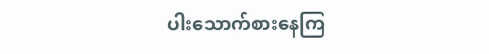ပါးသောက်စားနေကြ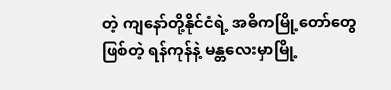တဲ့ ကျနော်တို့နိုင်ငံရဲ့ အဓိကမြို့တော်တွေဖြစ်တဲ့ ရန်ကုန်နဲ့ မန္တလေးမှာမြို့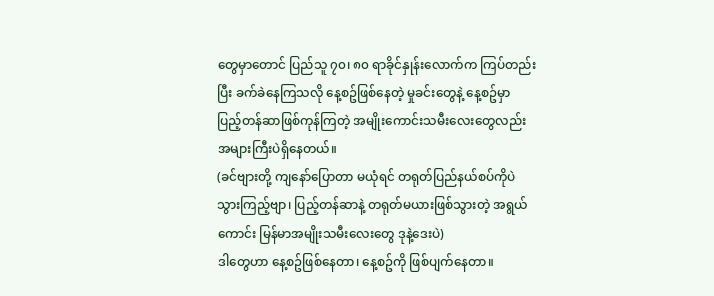တွေမှာတောင် ပြည်သူ ၇၀၊ ၈၀ ရာခိုင်နှုန်းလောက်က ကြပ်တည်းပြီး ခက်ခဲနေကြသလို နေ့စဥ်ဖြစ်နေတဲ့ မှုခင်းတွေနဲ့ နေ့စဥ်မှာ ပြည့်တန်ဆာဖြစ်ကုန်ကြတဲ့ အမျိုးကောင်းသမီးလေးတွေလည်း အများကြီးပဲရှိနေတယ်။
(ခင်ဗျားတို့ ကျနော်ပြောတာ မယုံရင် တရုတ်ပြည်နယ်စပ်ကိုပဲ သွားကြည့်ဗျာ၊ ပြည့်တန်ဆာနဲ့ တရုတ်မယားဖြစ်သွားတဲ့ အရွယ်ကောင်း မြန်မာအမျိုးသမီးလေးတွေ ဒုနဲ့ဒေးပဲ)
ဒါတွေဟာ နေ့စဥ်ဖြစ်နေတာ၊ နေ့စဥ်ကို ဖြစ်ပျက်နေတာ။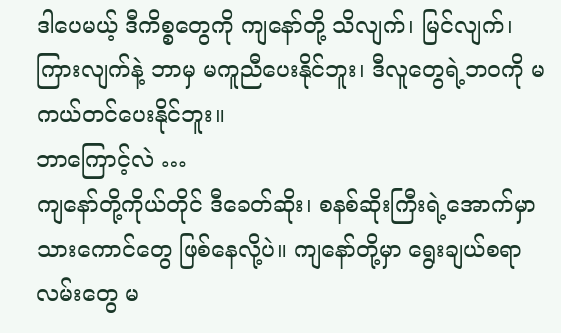ဒါပေမယ့် ဒီကိစ္စတွေကို ကျနော်တို့ သိလျက်၊ မြင်လျက်၊ ကြားလျက်နဲ့ ဘာမှ မကူညီပေးနိုင်ဘူး၊ ဒီလူတွေရဲ့ဘ၀ကို မကယ်တင်ပေးနိုင်ဘူး။
ဘာကြောင့်လဲ …
ကျနော်တို့ကိုယ်တိုင် ဒီခေတ်ဆိုး၊ စနစ်ဆိုးကြီးရဲ့အောက်မှာ သားကောင်တွေ ဖြစ်နေလို့ပဲ။ ကျနော်တို့မှာ ရွေးချယ်စရာလမ်းတွေ မ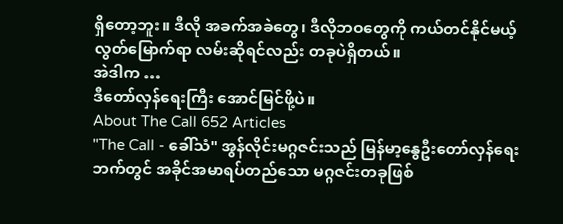ရှိတော့ဘူး။ ဒီလို အခက်အခဲတွေ၊ ဒီလိုဘဝတွေကို ကယ်တင်နိုင်မယ့် လွတ်မြောက်ရာ လမ်းဆိုရင်လည်း တခုပဲရှိတယ်။
အဲဒါက …
ဒီတော်လှန်ရေးကြီး အောင်မြင်ဖို့ပဲ။
About The Call 652 Articles
"The Call - ခေါ်သံ" အွန်လိုင်းမဂ္ဂဇင်းသည် မြန်မာ့နွေဦးတော်လှန်ရေးဘက်တွင် အခိုင်အမာရပ်တည်သော မဂ္ဂဇင်းတခုဖြစ်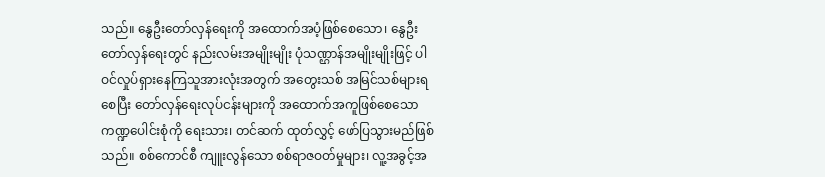သည်။ နွေဦးတော်လှန်ရေးကို အထောက်အပံ့ဖြစ်စေသော၊ နွေဦးတော်လှန်ရေးတွင် နည်းလမ်းအမျိုးမျိုး ပုံသဏ္ဌာန်အမျိုးမျိုးဖြင့် ပါဝင်လှုပ်ရှားနေကြသူအားလုံးအတွက် အတွေးသစ် အမြင်သစ်များရစေပြီး တော်လှန်ရေးလုပ်ငန်းများကို အထောက်အကူဖြစ်စေသော ကဏ္ဍပေါင်းစုံကို ရေးသား၊ တင်ဆက် ထုတ်လွှင့် ဖော်ပြသွားမည်ဖြစ်သည်။ စစ်ကောင်စီ ကျူးလွန်သော စစ်ရာဇဝတ်မှုများ၊ လူ့အခွင့်အ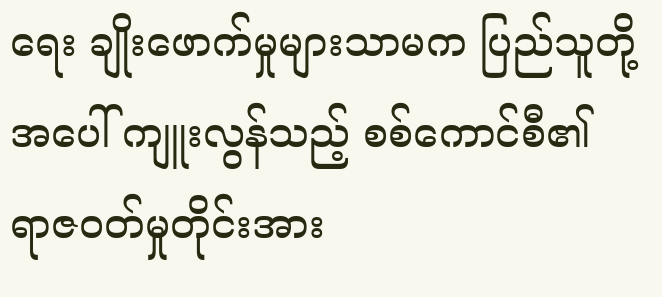ရေး ချိုးဖောက်မှုများသာမက ပြည်သူတို့အပေါ် ကျူးလွန်သည့် စစ်ကောင်စီ၏ ရာဇဝတ်မှုတိုင်းအား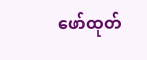ဖော်ထုတ်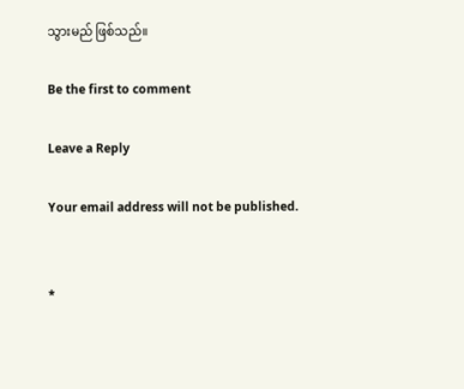သွားမည် ဖြစ်သည်။

Be the first to comment

Leave a Reply

Your email address will not be published.


*